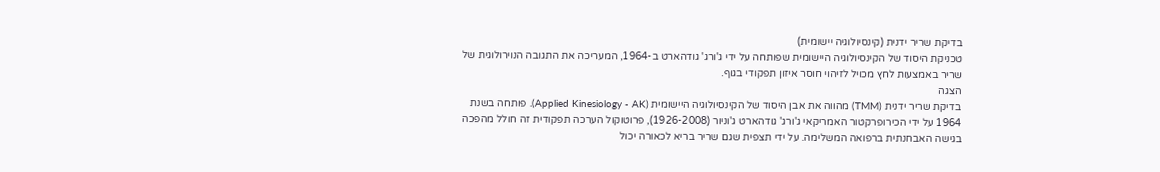בדיקת שריר ידנית (קינסיולוגיה יישומית)
טכניקת היסוד של הקינסיולוגיה היישומית שפותחה על ידי ג'ורג' גודהארט ב-1964, המעריכה את התגובה הנוירולוגית של שריר באמצעות לחץ מכויל לזיהוי חוסר איזון תפקודי בגוף.
הצגה
בדיקת שריר ידנית (TMM) מהווה את אבן היסוד של הקינסיולוגיה היישומית (Applied Kinesiology - AK). פותחה בשנת 1964 על ידי הכירופרקטור האמריקאי ג'ורג' גודהארט ג'וניור (1926-2008), פרוטוקול הערכה תפקודית זה חולל מהפכה בגישה האבחנתית ברפואה המשלימה. על ידי תצפית שגם שריר בריא לכאורה יכול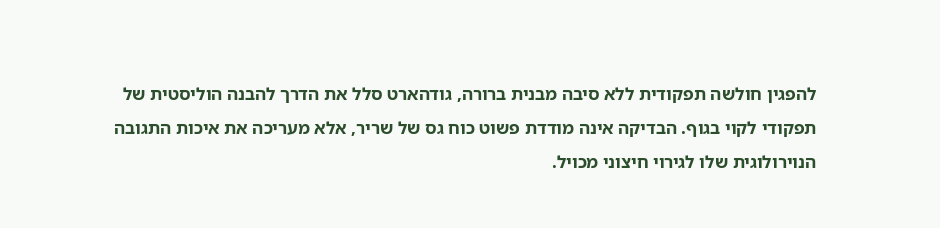להפגין חולשה תפקודית ללא סיבה מבנית ברורה, גודהארט סלל את הדרך להבנה הוליסטית של תפקודי לקוי בגוף. הבדיקה אינה מודדת פשוט כוח גס של שריר, אלא מעריכה את איכות התגובה הנוירולוגית שלו לגירוי חיצוני מכויל.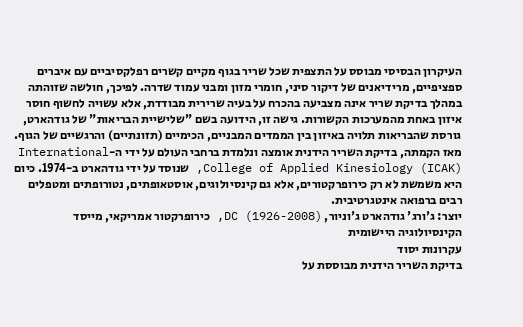העיקרון הבסיסי מבוסס על התצפית שכל שריר בגוף מקיים קשרים רפלקסיביים עם איברים ספציפיים, מרידיאנים של דיקור סיני, חומרי מזון ומבני עמוד שדרה. לפיכך, חולשה שזוהתה במהלך בדיקת שריר אינה מצביעה בהכרח על בעיה שרירית מבודדת, אלא עשויה לחשוף חוסר איזון באחת מהמערכות הקשורות. גישה זו, הידועה בשם "שלישיית הבריאות" של גודהארט, גורסת שהבריאות תלויה באיזון בין הממדים המבניים, הכימיים (תזונתיים) והרגשיים של הגוף.
מאז הקמתה, בדיקת השריר הידנית אומצה ונלמדת ברחבי העולם על ידי ה-International College of Applied Kinesiology (ICAK), שנוסד על ידי גודהארט ב-1974. כיום היא משמשת לא רק כירופרקטורים, אלא גם קינסיולוגים, אוסטאופתים, נטורופתים ומטפלים רבים ברפואה אינטגרטיבית.
יוצר: ג'ורג' גודהארט ג'וניור, DC (1926-2008), כירופרקטור אמריקאי, מייסד הקינסיולוגיה היישומית
עקרונות יסוד
בדיקת השריר הידנית מבוססת על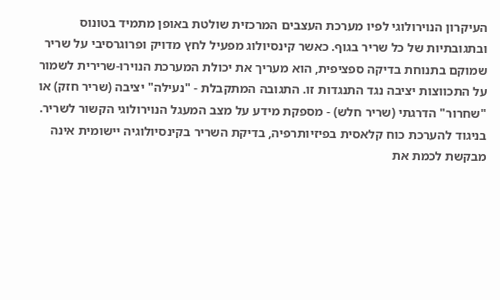העיקרון הנוירולוגי לפיו מערכת העצבים המרכזית שולטת באופן מתמיד בטונוס ובתגובתיות של כל שריר בגוף. כאשר קינסיולוג מפעיל לחץ מדויק ופרוגרסיבי על שריר שמוקם בתנוחת בדיקה ספציפית, הוא מעריך את יכולת המערכת הנוירו-שרירית לשמור על התכווצות יציבה נגד התנגדות זו. התגובה המתקבלת - "נעילה" יציבה (שריר חזק) או "שחרור" הדרגתי (שריר חלש) - מספקת מידע על מצב המעגל הנוירולוגי הקשור לשריר.
בניגוד להערכת כוח קלאסית בפיזיותרפיה, בדיקת השריר בקינסיולוגיה יישומית אינה מבקשת לכמת את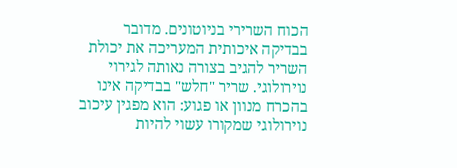הכוח השרירי בניוטונים. מדובר בבדיקה איכותית המעריכה את יכולת השריר להגיב בצורה נאותה לגירוי נוירולוגי. שריר "חלש" בבדיקה אינו בהכרח מנוון או פגוע: הוא מפגין עיכוב נוירולוגי שמקורו עשוי להיות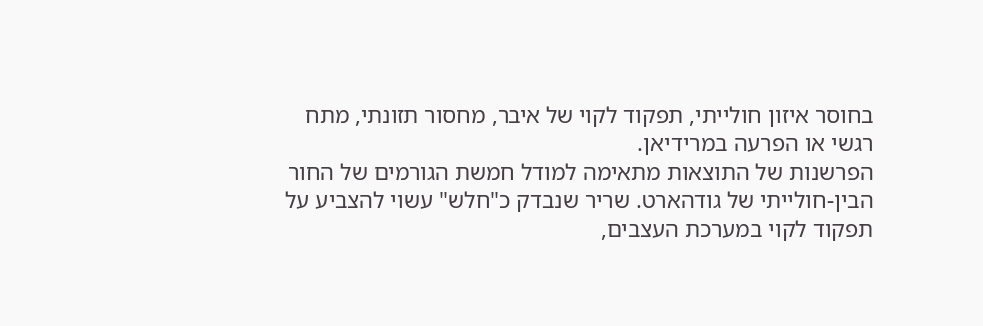בחוסר איזון חולייתי, תפקוד לקוי של איבר, מחסור תזונתי, מתח רגשי או הפרעה במרידיאן.
הפרשנות של התוצאות מתאימה למודל חמשת הגורמים של החור הבין-חולייתי של גודהארט. שריר שנבדק כ"חלש" עשוי להצביע על תפקוד לקוי במערכת העצבים,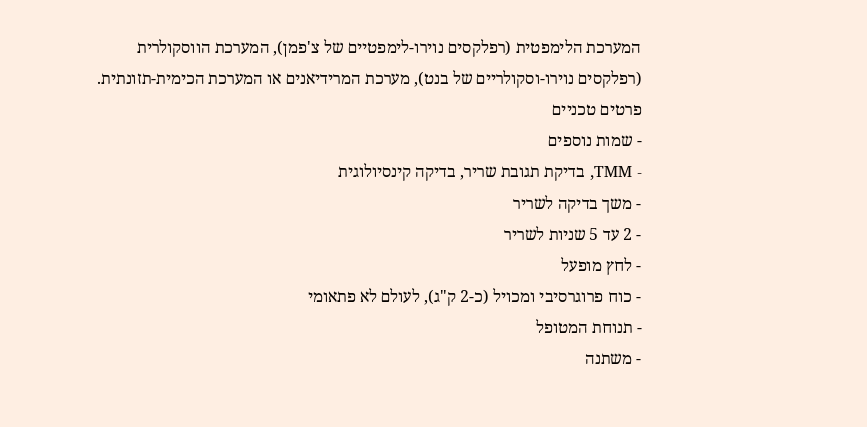המערכת הלימפטית (רפלקסים נוירו-לימפטיים של צ'פמן), המערכת הווסקולרית (רפלקסים נוירו-וסקולריים של בנט), מערכת המרידיאנים או המערכת הכימית-תזונתית.
פרטים טכניים
- שמות נוספים
- TMM, בדיקת תגובת שריר, בדיקה קינסיולוגית
- משך בדיקה לשריר
- 2 עד 5 שניות לשריר
- לחץ מופעל
- כוח פרוגרסיבי ומכויל (כ-2 ק"ג), לעולם לא פתאומי
- תנוחת המטופל
- משתנה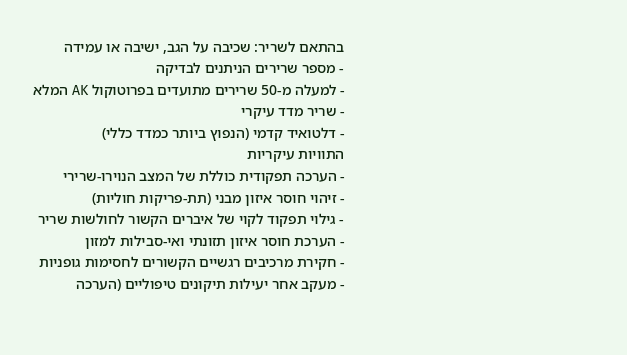בהתאם לשריר: שכיבה על הגב, ישיבה או עמידה
- מספר שרירים הניתנים לבדיקה
- למעלה מ-50 שרירים מתועדים בפרוטוקול AK המלא
- שריר מדד עיקרי
- דלטואיד קדמי (הנפוץ ביותר כמדד כללי)
התוויות עיקריות
- הערכה תפקודית כוללת של המצב הנוירו-שרירי
- זיהוי חוסר איזון מבני (תת-פריקות חוליות)
- גילוי תפקוד לקוי של איברים הקשור לחולשות שריר
- הערכת חוסר איזון תזונתי ואי-סבילות למזון
- חקירת מרכיבים רגשיים הקשורים לחסימות גופניות
- מעקב אחר יעילות תיקונים טיפוליים (הערכה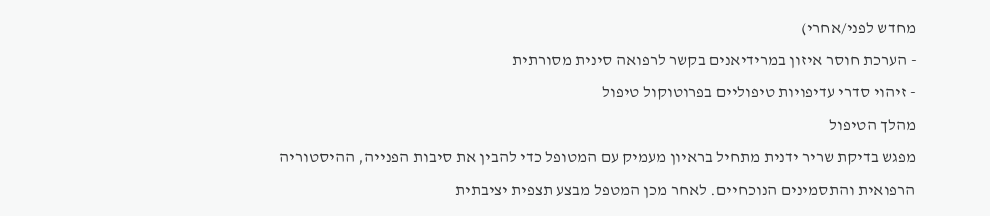מחדש לפני/אחרי)
- הערכת חוסר איזון במרידיאנים בקשר לרפואה סינית מסורתית
- זיהוי סדרי עדיפויות טיפוליים בפרוטוקול טיפול
מהלך הטיפול
מפגש בדיקת שריר ידנית מתחיל בראיון מעמיק עם המטופל כדי להבין את סיבות הפנייה, ההיסטוריה הרפואית והתסמינים הנוכחיים. לאחר מכן המטפל מבצע תצפית יציבתית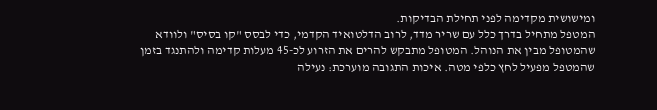ומישושית מקדימה לפני תחילת הבדיקות.
המטפל מתחיל בדרך כלל עם שריר מדד, לרוב הדלטואיד הקדמי, כדי לבסס "קו בסיס" ולוודא שהמטופל מבין את הנוהל. המטופל מתבקש להרים את הזרוע לכ-45 מעלות קדימה ולהתנגד בזמן שהמטפל מפעיל לחץ כלפי מטה. איכות התגובה מוערכת: נעילה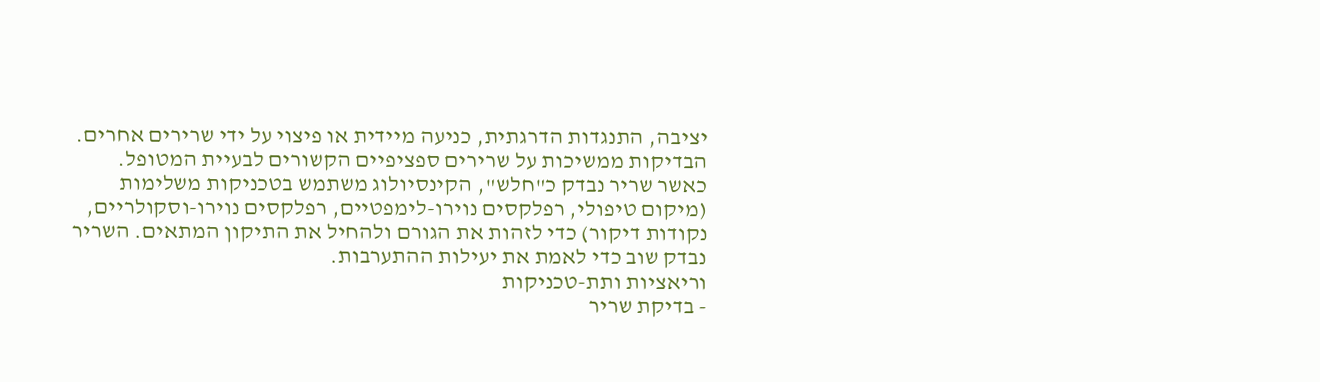יציבה, התנגדות הדרגתית, כניעה מיידית או פיצוי על ידי שרירים אחרים.
הבדיקות ממשיכות על שרירים ספציפיים הקשורים לבעיית המטופל. כאשר שריר נבדק כ"חלש", הקינסיולוג משתמש בטכניקות משלימות (מיקום טיפולי, רפלקסים נוירו-לימפטיים, רפלקסים נוירו-וסקולריים, נקודות דיקור) כדי לזהות את הגורם ולהחיל את התיקון המתאים. השריר נבדק שוב כדי לאמת את יעילות ההתערבות.
וריאציות ותת-טכניקות
- בדיקת שריר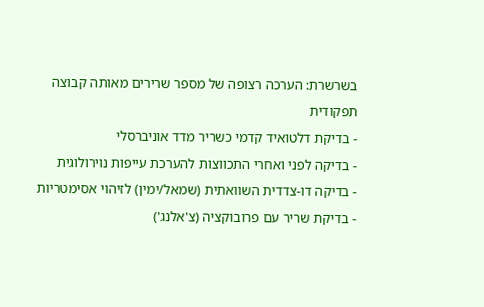בשרשרת: הערכה רצופה של מספר שרירים מאותה קבוצה תפקודית
- בדיקת דלטואיד קדמי כשריר מדד אוניברסלי
- בדיקה לפני ואחרי התכווצות להערכת עייפות נוירולוגית
- בדיקה דו-צדדית השוואתית (שמאל/ימין) לזיהוי אסימטריות
- בדיקת שריר עם פרובוקציה (צ'אלנג')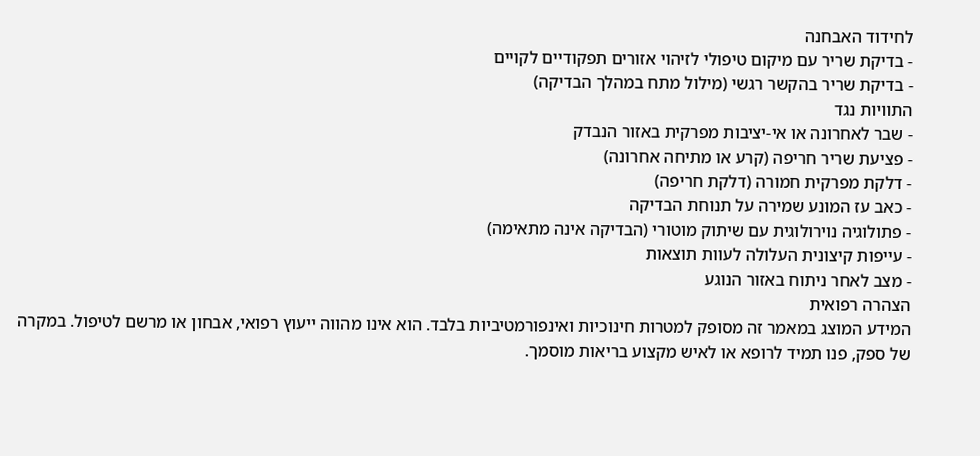לחידוד האבחנה
- בדיקת שריר עם מיקום טיפולי לזיהוי אזורים תפקודיים לקויים
- בדיקת שריר בהקשר רגשי (מילול מתח במהלך הבדיקה)
התוויות נגד
- שבר לאחרונה או אי-יציבות מפרקית באזור הנבדק
- פציעת שריר חריפה (קרע או מתיחה אחרונה)
- דלקת מפרקית חמורה (דלקת חריפה)
- כאב עז המונע שמירה על תנוחת הבדיקה
- פתולוגיה נוירולוגית עם שיתוק מוטורי (הבדיקה אינה מתאימה)
- עייפות קיצונית העלולה לעוות תוצאות
- מצב לאחר ניתוח באזור הנוגע
הצהרה רפואית
המידע המוצג במאמר זה מסופק למטרות חינוכיות ואינפורמטיביות בלבד. הוא אינו מהווה ייעוץ רפואי, אבחון או מרשם לטיפול. במקרה של ספק, פנו תמיד לרופא או לאיש מקצוע בריאות מוסמך.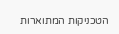הטכניקות המתוארות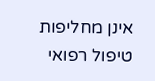אינן מחליפות טיפול רפואי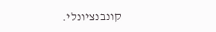קונבנציונלי.